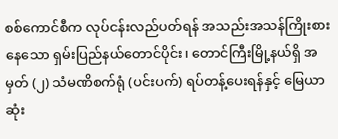စစ်ကောင်စီက လုပ်ငန်းလည်ပတ်ရန် အသည်းအသန်ကြိုးစားနေသော ရှမ်းပြည်နယ်တောင်ပိုင်း၊ တောင်ကြီးမြို့နယ်ရှိ အမှတ် (၂) သံမဏိစက်ရုံ (ပင်းပက်) ရပ်တန့်ပေးရန်နှင့် မြေယာဆုံး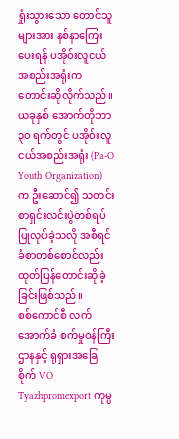ရှုံးသွားသော တောင်သူများအား နစ်နာကြေးပေးရန် ပအိုဝ်းလူငယ်အစည်းအရုံးက တောင်းဆိုလိုက်သည်။
ယခုနှစ် အောက်တိုဘာ ၃၀ ရက်တွင် ပအိုဝ်းလူငယ်အစည်းအရုံး (Pa-O Youth Organization) က ဦးဆောင်၍ သတင်းစာရှင်းလင်းပွဲတစ်ရပ် ပြုလုပ်ခဲ့သလို အစီရင်ခံစာတစ်စောင်လည်း ထုတ်ပြန်တောင်းဆိုခဲ့ခြင်းဖြစ်သည်။
စစ်ကောင်စီ လက်အောက်ခံ စက်မှုဝန်ကြီးဌာနနှင့် ရုရှားအခြေစိုက် VO Tyazhpromexport ကုမ္ပ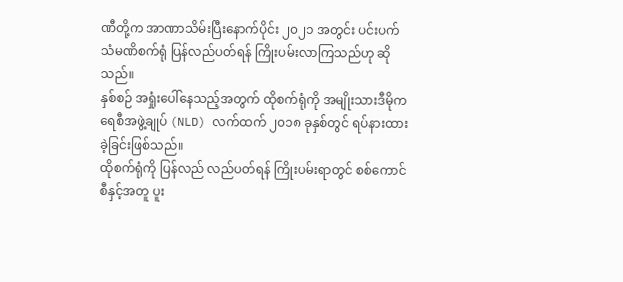ဏီတို့က အာဏာသိမ်းပြီးနောက်ပိုင်း ၂၀၂၁ အတွင်း ပင်းပက်သံမဏိစက်ရုံ ပြန်လည်ပတ်ရန် ကြိုးပမ်းလာကြသည်ဟု ဆိုသည်။
နှစ်စဉ် အရှုံးပေါ်နေသည့်အတွက် ထိုစက်ရုံကို အမျိုးသားဒီမိုကရေစီအဖွဲ့ချုပ် (NLD) လက်ထက် ၂၀၁၈ ခုနှစ်တွင် ရပ်နားထားခဲ့ခြင်းဖြစ်သည်။
ထိုစက်ရုံကို ပြန်လည် လည်ပတ်ရန် ကြိုးပမ်းရာတွင် စစ်ကောင်စီနှင့်အတူ ပူး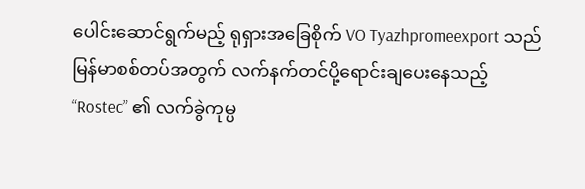ပေါင်းဆောင်ရွက်မည့် ရုရှားအခြေစိုက် VO Tyazhpromeexport သည် မြန်မာစစ်တပ်အတွက် လက်နက်တင်ပို့ရောင်းချပေးနေသည့် “Rostec” ၏ လက်ခွဲကုမ္ပ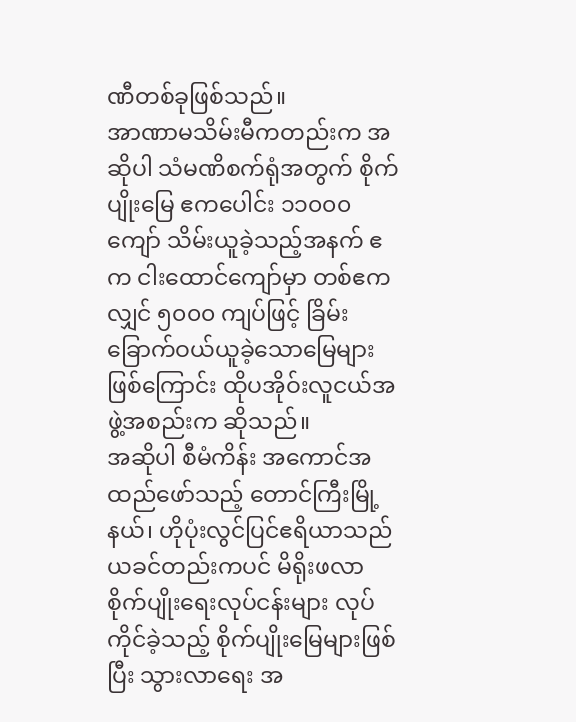ဏီတစ်ခုဖြစ်သည်။
အာဏာမသိမ်းမီကတည်းက အဆိုပါ သံမဏိစက်ရုံအတွက် စိုက်ပျိုးမြေ ဧကပေါင်း ၁၁၀၀၀ ကျော် သိမ်းယူခဲ့သည့်အနက် ဧက ငါးထောင်ကျော်မှာ တစ်ဧကလျှင် ၅၀၀၀ ကျပ်ဖြင့် ခြိမ်းခြောက်ဝယ်ယူခဲ့သောမြေများဖြစ်ကြောင်း ထိုပအိုဝ်းလူငယ်အဖွဲ့အစည်းက ဆိုသည်။
အဆိုပါ စီမံကိန်း အကောင်အထည်ဖော်သည့် တောင်ကြီးမြို့နယ်၊ ဟိုပုံးလွင်ပြင်ဧရိယာသည် ယခင်တည်းကပင် မိရိုးဖလာစိုက်ပျိုးရေးလုပ်ငန်းများ လုပ်ကိုင်ခဲ့သည့် စိုက်ပျိုးမြေများဖြစ်ပြီး သွားလာရေး အ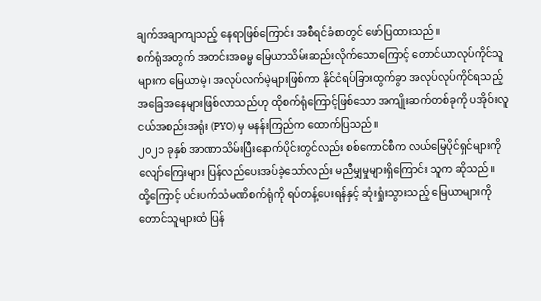ချက်အချာကျသည့် နေရာဖြစ်ကြောင်း အစီရင်ခံစာတွင် ဖော်ပြထားသည်။
စက်ရုံအတွက် အတင်းအဓမ္မ မြေယာသိမ်းဆည်းလိုက်သောကြောင့် တောင်ယာလုပ်ကိုင်သူများက မြေယာမဲ့၊ အလုပ်လက်မဲ့များဖြစ်ကာ နိုင်ငံရပ်ခြားထွက်ခွာ အလုပ်လုပ်ကိုင်ရသည့် အခြေအနေများဖြစ်လာသည်ဟု ထိုစက်ရုံကြောင့်ဖြစ်သော အကျိုးဆက်တစ်ခုကို ပအိုဝ်းလူငယ်အစည်းအရုံး (PYO) မှ မနန်းကြည်က ထောက်ပြသည်။
၂၀၂၁ ခုနှစ် အာဏာသိမ်းပြီးနောက်ပိုင်းတွင်လည်း စစ်ကောင်စီက လယ်မြေပိုင်ရှင်များကို လျော်ကြေးများ ပြန်လည်ပေးအပ်ခဲ့သော်လည်း မညီမျှမှုများရှိကြောင်း သူက ဆိုသည်။
ထို့ကြောင့် ပင်းပက်သံမဏိစက်ရုံကို ရပ်တန့်ပေးရန်နှင့် ဆုံးရှုံးသွားသည့် မြေယာများကို တောင်သူများထံ ပြန်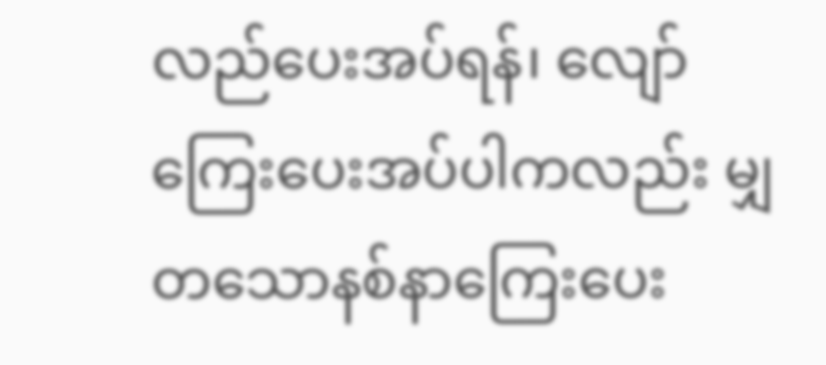လည်ပေးအပ်ရန်၊ လျော်ကြေးပေးအပ်ပါကလည်း မျှတသောနစ်နာကြေးပေး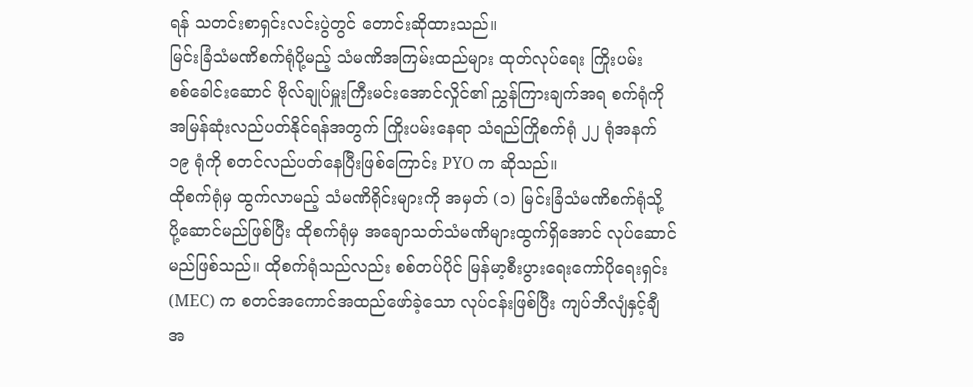ရန် သတင်းစာရှင်းလင်းပွဲတွင် တောင်းဆိုထားသည်။
မြင်းခြံသံမဏိစက်ရုံပို့မည့် သံမဏိအကြမ်းထည်များ ထုတ်လုပ်ရေး ကြိုးပမ်း
စစ်ခေါင်းဆောင် ဗိုလ်ချုပ်မှူးကြီးမင်းအောင်လှိုင်၏ ညွှန်ကြားချက်အရ စက်ရုံကို အမြန်ဆုံးလည်ပတ်နိုင်ရန်အတွက် ကြိုးပမ်းနေရာ သံရည်ကြိုစက်ရုံ ၂၂ ရုံအနက် ၁၉ ရုံကို စတင်လည်ပတ်နေပြီးဖြစ်ကြောင်း PYO က ဆိုသည်။
ထိုစက်ရုံမှ ထွက်လာမည့် သံမဏိရိုင်းများကို အမှတ် (၁) မြင်းခြံသံမဏိစက်ရုံသို့ ပို့ဆောင်မည်ဖြစ်ပြီး ထိုစက်ရုံမှ အချောသတ်သံမဏိများထွက်ရှိအောင် လုပ်ဆောင်မည်ဖြစ်သည်။ ထိုစက်ရုံသည်လည်း စစ်တပ်ပိုင် မြန်မာ့စီးပွားရေးကော်ပိုရေးရှင်း (MEC) က စတင်အကောင်အထည်ဖော်ခဲ့သော လုပ်ငန်းဖြစ်ပြီး ကျပ်ဘီလျံနှင့်ချီ အ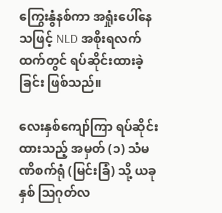ကြွေးနွံနစ်ကာ အရှုံးပေါ်နေသဖြင့် NLD အစိုးရလက်ထက်တွင် ရပ်ဆိုင်းထားခဲ့ခြင်း ဖြစ်သည်။

လေးနှစ်ကျော်ကြာ ရပ်ဆိုင်းထားသည့် အမှတ် (၁) သံမဏိစက်ရုံ (မြင်းခြံ) သို့ ယခုနှစ် ဩဂုတ်လ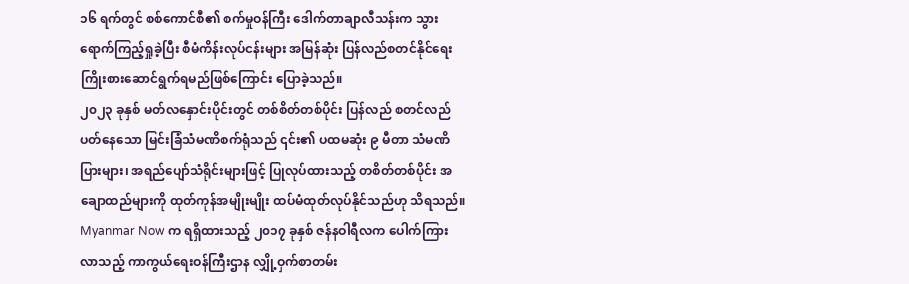၁၆ ရက်တွင် စစ်ကောင်စီ၏ စက်မှုဝန်ကြီး ဒေါက်တာချာလီသန်းက သွားရောက်ကြည့်ရှုခဲ့ပြီး စီမံကိန်းလုပ်ငန်းများ အမြန်ဆုံး ပြန်လည်စတင်နိုင်ရေး ကြိုးစားဆောင်ရွက်ရမည်ဖြစ်ကြောင်း ပြောခဲ့သည်။
၂၀၂၃ ခုနှစ် မတ်လနှောင်းပိုင်းတွင် တစ်စိတ်တစ်ပိုင်း ပြန်လည် စတင်လည်ပတ်နေသော မြင်းခြံသံမဏိစက်ရုံသည် ၎င်း၏ ပထမဆုံး ၉ မီတာ သံမဏိပြားများ၊ အရည်ပျော်သံရိုင်းများဖြင့် ပြုလုပ်ထားသည့် တစိတ်တစ်ပိုင်း အချောထည်များကို ထုတ်ကုန်အမျိုးမျိုး ထပ်မံထုတ်လုပ်နိုင်သည်ဟု သိရသည်။
Myanmar Now က ရရှိထားသည့် ၂၀၁၇ ခုနှစ် ဇန်နဝါရီလက ပေါက်ကြားလာသည့် ကာကွယ်ရေးဝန်ကြီးဌာန လျှို့ဝှက်စာတမ်း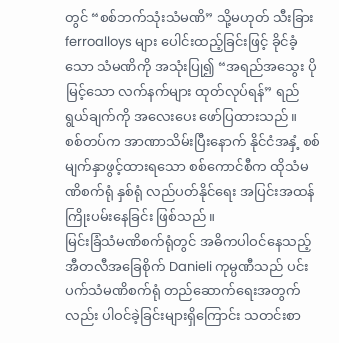တွင် “စစ်ဘက်သုံးသံမဏိ” သို့မဟုတ် သီးခြား ferroalloys များ ပေါင်းထည့်ခြင်းဖြင့် ခိုင်ခံ့သော သံမဏိကို အသုံးပြု၍ “အရည်အသွေး ပိုမြင့်သော လက်နက်များ ထုတ်လုပ်ရန်” ရည်ရွယ်ချက်ကို အလေးပေး ဖော်ပြထားသည်။
စစ်တပ်က အာဏာသိမ်းပြီးနောက် နိုင်ငံအနှံ့ စစ်မျက်နှာဖွင့်ထားရသော စစ်ကောင်စီက ထိုသံမဏိစက်ရုံ နှစ်ရုံ လည်ပတ်နိုင်ရေး အပြင်းအထန် ကြိုးပမ်းနေခြင်း ဖြစ်သည်။
မြင်းခြံသံမဏိစက်ရုံတွင် အဓိကပါဝင်နေသည့် အီတလီအခြေစိုက် Danieli ကုမ္ပဏီသည် ပင်းပက်သံမဏိစက်ရုံ တည်ဆောက်ရေးအတွက်လည်း ပါဝင်ခဲ့ခြင်းများရှိကြောင်း သတင်းစာ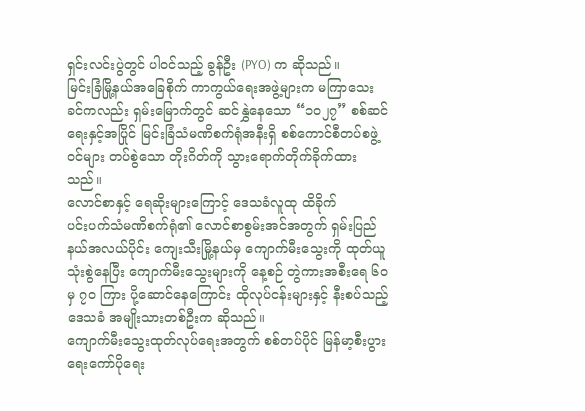ရှင်းလင်းပွဲတွင် ပါဝင်သည့် ခွန်ဦး (PYO) က ဆိုသည်။
မြင်းခြံမြို့နယ်အခြေစိုက် ကာကွယ်ရေးအဖွဲ့များက မကြာသေးခင်ကလည်း ရှမ်းမြောက်တွင် ဆင်နွှဲနေသော “၁၀၂၇” စစ်ဆင်ရေးနှင့်အပြိုင် မြင်းခြံသံမဏိစက်ရုံအနီးရှိ စစ်ကောင်စီတပ်စဖွဲ့ဝင်များ တပ်စွဲသော တိုးဂိတ်ကို သွားရောက်တိုက်ခိုက်ထားသည်။
လောင်စာနှင့် ရေဆိုးများကြောင့် ဒေသခံလူထု ထိခိုက်
ပင်းပက်သံမဏိစက်ရုံ၏ လောင်စာစွမ်းအင်အတွက် ရှမ်းပြည်နယ်အလယ်ပိုင်း ကျေးသီးမြို့နယ်မှ ကျောက်မီးသွေးကို ထုတ်ယူသုံးစွဲနေပြီး ကျောက်မီးသွေးများကို နေ့စဉ် တွဲကားအစီးရေ ၆၀ မှ ၇၀ ကြား ပို့ဆောင်နေကြောင်း ထိုလုပ်ငန်းများနှင့် နီးစပ်သည့် ဒေသခံ အမျိုးသားတစ်ဦးက ဆိုသည်။
ကျောက်မီးသွေးထုတ်လုပ်ရေးအတွက် စစ်တပ်ပိုင် မြန်မာ့စီးပွားရေးကော်ပိုရေး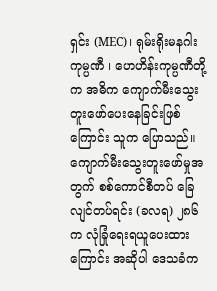ရှင်း (MEC)၊ ရုမ်းရိုးမနဂါးကုမ္ပဏီ ၊ ဟေဟိန်းကုမ္ပဏီတို့က အဓိက ကျောက်မီးသွေးတူးဖော်ပေးနေခြင်းဖြစ်ကြောင်း သူက ပြောသည်။
ကျောက်မီးသွေးတူးဖော်မှုအတွက် စစ်ကောင်စီတပ် ခြေလျင်တပ်ရင်း (ခလရ) ၂၈၆ က လုံခြုံရေးရယူပေးထားကြောင်း အဆိုပါ ဒေသခံက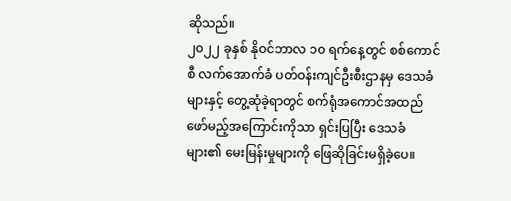ဆိုသည်။
၂၀၂၂ ခုနှစ် နိုဝင်ဘာလ ၁၀ ရက်နေ့တွင် စစ်ကောင်စီ လက်အောက်ခံ ပတ်ဝန်းကျင်ဦးစီးဌာနမှ ဒေသခံများနှင့် တွေ့ဆုံခဲ့ရာတွင် စက်ရုံအကောင်အထည်ဖော်မည့်အကြောင်းကိုသာ ရှင်းပြပြီး ဒေသခံများ၏ မေးမြန်းမှုများကို ဖြေဆိုခြင်းမရှိခဲ့ပေ။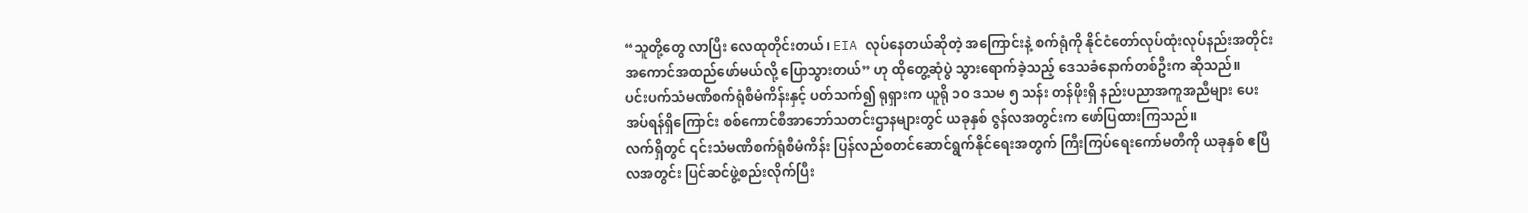“သူတို့တွေ လာပြီး လေထုတိုင်းတယ်၊ EIA လုပ်နေတယ်ဆိုတဲ့ အကြောင်းနဲ့ စက်ရုံကို နိုင်ငံတော်လုပ်ထုံးလုပ်နည်းအတိုင်း အကောင်အထည်ဖော်မယ်လို့ ပြောသွားတယ်” ဟု ထိုတွေ့ဆုံပွဲ သွားရောက်ခဲ့သည့် ဒေသခံနောက်တစ်ဦးက ဆိုသည်။
ပင်းပက်သံမဏိစက်ရုံစီမံကိန်းနှင့် ပတ်သက်၍ ရုရှားက ယူရို ၁ဝ ဒသမ ၅ သန်း တန်ဖိုးရှိ နည်းပညာအကူအညီများ ပေးအပ်ရန်ရှိကြောင်း စစ်ကောင်စီအာဘော်သတင်းဌာနများတွင် ယခုနှစ် ဇွန်လအတွင်းက ဖော်ပြထားကြသည်။
လက်ရှိတွင် ၎င်းသံမဏိစက်ရုံစီမံကိန်း ပြန်လည်စတင်ဆောင်ရွက်နိုင်ရေးအတွက် ကြီးကြပ်ရေးကော်မတီကို ယခုနှစ် ဧပြီလအတွင်း ပြင်ဆင်ဖွဲ့စည်းလိုက်ပြီး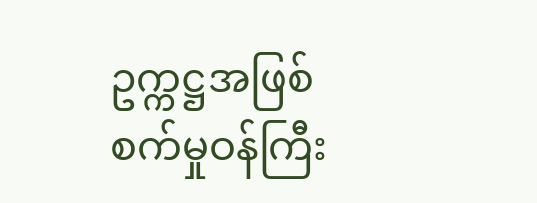ဥက္ကဋ္ဌအဖြစ် စက်မှုဝန်ကြီး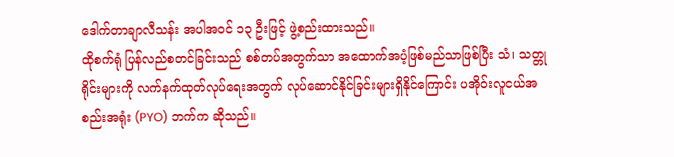ဒေါက်တာချာလီသန်း အပါအဝင် ၁၃ ဦးဖြင့် ဖွဲ့စည်းထားသည်။
ထိုစက်ရုံ ပြန်လည်စတင်ခြင်းသည် စစ်တပ်အတွက်သာ အထောက်အပံ့ဖြစ်မည်သာဖြစ်ပြီး သံ၊ သတ္တုရိုင်းများကို လက်နက်ထုတ်လုပ်ရေးအတွက် လုပ်ဆောင်နိုင်ခြင်းများရှိနိုင်ကြောင်း ပအိုဝ်းလူငယ်အစည်းအရုံး (PYO) ဘက်က ဆိုသည်။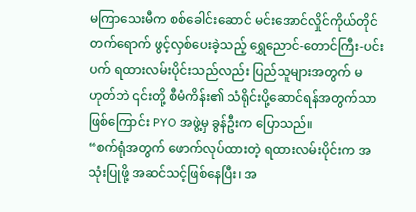မကြာသေးမီက စစ်ခေါင်းဆောင် မင်းအောင်လှိုင်ကိုယ်တိုင် တက်ရောက် ဖွင့်လှစ်ပေးခဲ့သည့် ရွှေညောင်-တောင်ကြီး-ပင်းပက် ရထားလမ်းပိုင်းသည်လည်း ပြည်သူများအတွက် မဟုတ်ဘဲ ၎င်းတို့ စီမံကိန်း၏ သံရိုင်းပို့ဆောင်ရန်အတွက်သာဖြစ်ကြောင်း PYO အဖွဲ့မှ ခွန်ဦးက ပြောသည်။
“စက်ရုံအတွက် ဖောက်လုပ်ထားတဲ့ ရထားလမ်းပိုင်းက အသုံးပြုဖို့ အဆင်သင့်ဖြစ်နေပြီး၊ အ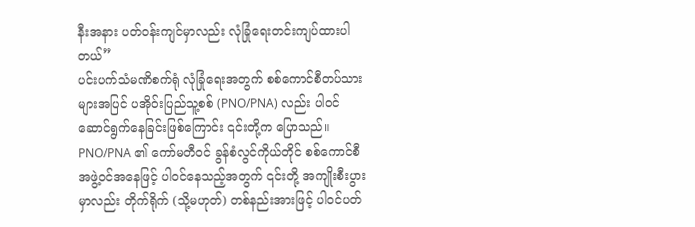နီးအနား ပတ်ဝန်းကျင်မှာလည်း လုံခြုံရေးတင်းကျပ်ထားပါတယ်”
ပင်းပက်သံမဏိစက်ရုံ လုံခြုံရေးအတွက် စစ်ကောင်စီတပ်သားများအပြင် ပအိုဝ်းပြည်သူ့စစ် (PNO/PNA) လည်း ပါဝင်ဆောင်ရွက်နေခြင်းဖြစ်ကြောင်း ၎င်းတို့က ပြောသည်။
PNO/PNA ၏ ကော်မတီဝင် ခွန်စံလွင်ကိုယ်တိုင် စစ်ကောင်စီအဖွဲ့ဝင်အနေဖြင့် ပါဝင်နေသည့်အတွက် ၎င်းတို့ အကျိုးစီးပွားမှာလည်း တိုက်ရိုက် (သို့မဟုတ်) တစ်နည်းအားဖြင့် ပါဝင်ပတ်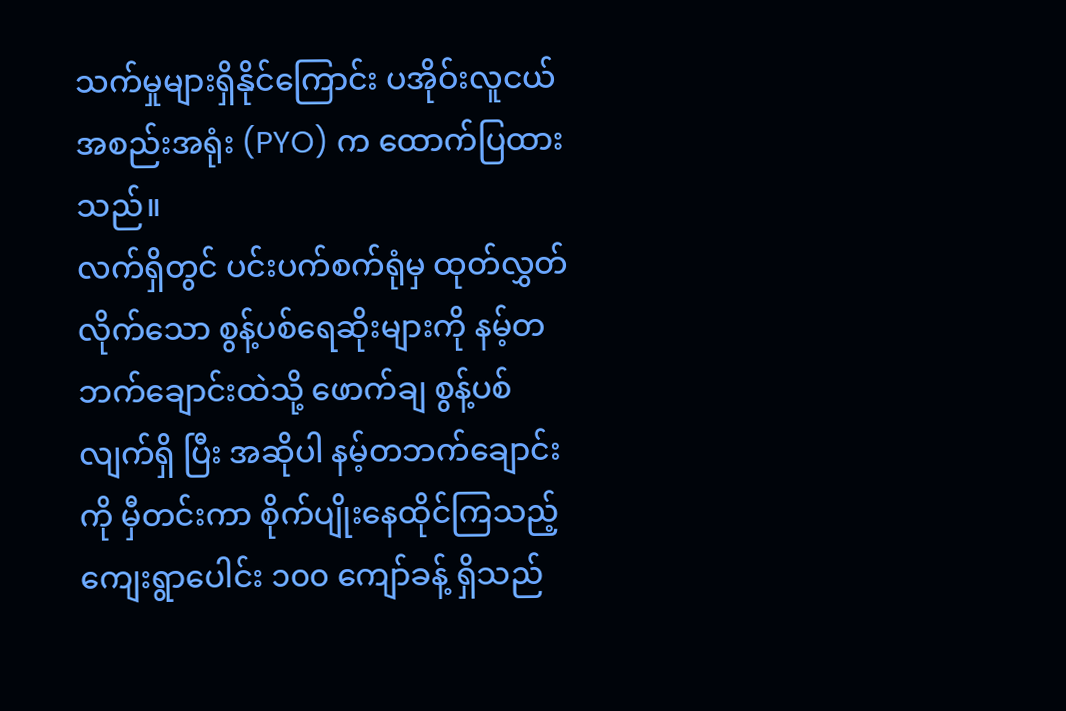သက်မှုများရှိနိုင်ကြောင်း ပအိုဝ်းလူငယ်အစည်းအရုံး (PYO) က ထောက်ပြထားသည်။
လက်ရှိတွင် ပင်းပက်စက်ရုံမှ ထုတ်လွှတ်လိုက်သော စွန့်ပစ်ရေဆိုးများကို နမ့်တဘက်ချောင်းထဲသို့ ဖောက်ချ စွန့်ပစ်လျက်ရှိ ပြီး အဆိုပါ နမ့်တဘက်ချောင်းကို မှီတင်းကာ စိုက်ပျိုးနေထိုင်ကြသည့် ကျေးရွာပေါင်း ၁၀၀ ကျော်ခန့် ရှိသည်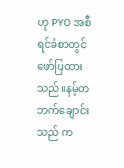ဟု PYO အစီရင်ခံစာတွင် ဖော်ပြထားသည်။နမ့်တဘက်ချောင်းသည် က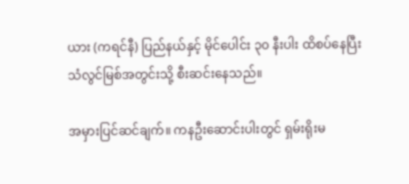ယား (ကရင်နီ) ပြည်နယ်နှင့် မိုင်ပေါင်း ၃၀ နီးပါး ထိစပ်နေပြီး သံလွင်မြစ်အတွင်းသို့ စီးဆင်းနေသည်။

အမှားပြင်ဆင်ချက်။ ကနဦးဆောင်းပါးတွင် ရှမ်းရိုးမ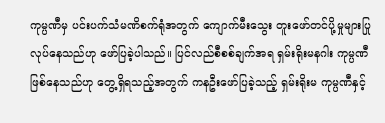ကုမ္ပဏီမှ ပင်းပက်သံမဏိစက်ရုံအတွက် ကျောက်မီးသွေး တူးဖော်တင်ပို့မှုများပြုလုပ်နေသည်ဟု ဖော်ပြခဲ့ပါသည်။ ပြင်လည်စီစစ်ချက်အရ ရှမ်းရိုးမနဂါး ကုမ္ပဏီဖြစ်နေသည်ဟု တွေ့ရှိရသည့်အတွက် ကနဦးဖော်ပြခဲ့သည့် ရှမ်းရိုးမ ကုမ္ပဏီနှင့်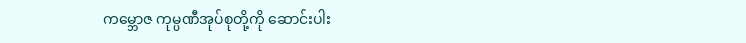ကမ္ဘောဇ ကုမ္ပဏီအုပ်စုတို့ကို ဆောင်းပါး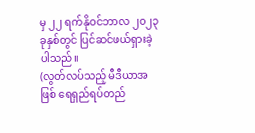မှ ၂၂ ရက်နိုဝင်ဘာလ ၂၀၂၃ ခုနှစ်တွင် ပြင်ဆင်ဖယ်ရှားခဲ့ပါသည်။
(လွတ်လပ်သည့် မီဒီယာအဖြစ် ရေရှည်ရပ်တည်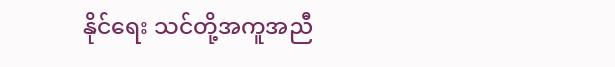နိုင်ရေး သင်တို့အကူအညီ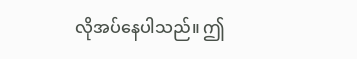လိုအပ်နေပါသည်။ ဤ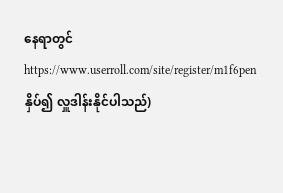နေရာတွင် https://www.userroll.com/site/register/m1f6penနှိပ်၍ လှူဒါန်းနိုင်ပါသည်)